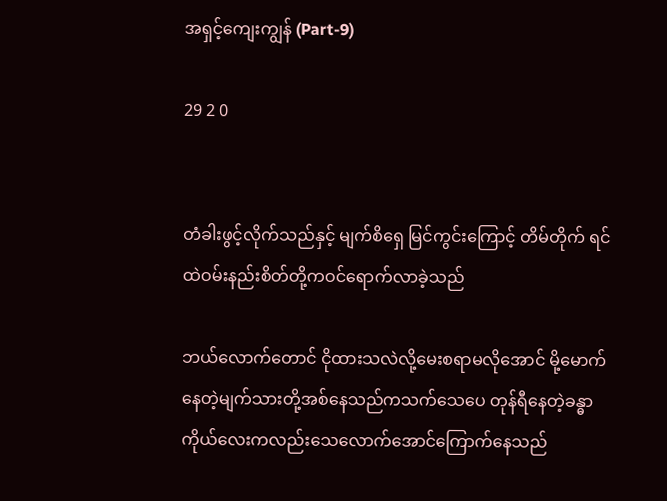အရှင့်ကျေးကျွန် (Part-9)

29 2 0


တံခါးဖွင့်လိုက်သည်နှင့် မျက်စိရှေ မြင်ကွင်းကြောင့် တိမ်တိုက် ရင်ထဲဝမ်းနည်းစိတ်တို့ကဝင်ရောက်လာခဲ့သည်

ဘယ်လောက်တောင် ငိုထားသလဲလို့မေးစရာမလိုအောင် မို့မောက်နေတဲ့မျက်သားတို့အစ်နေသည်ကသက်သေပေ တုန်ရီနေတဲ့ခန္ဓာကိုယ်လေးကလည်းသေလောက်အောင်ကြောက်နေသည်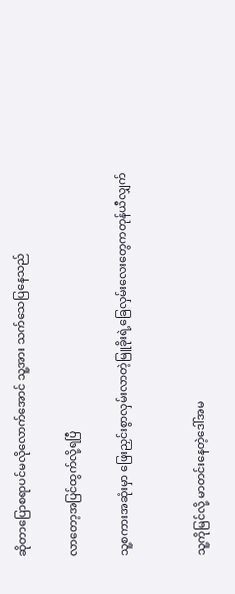ဆိုတာပြောစရာပင်မလိုလောက်အောင် သူ့အား သက်သေပြနေသည်

လာတော့အပြင်ထွက်လို့ရပြီ

သူ့စကားအဆုံးမှာ ဖြေးညှင်းစွာလှမ်းလာတဲ့မြူခိုးရဲ့ခြေလှမ်းလေးတွေကတုန်ယီလျှက်


သူ့ကိုမြင်လို့ မာတင်းနေတဲ့ဒေါ်အမ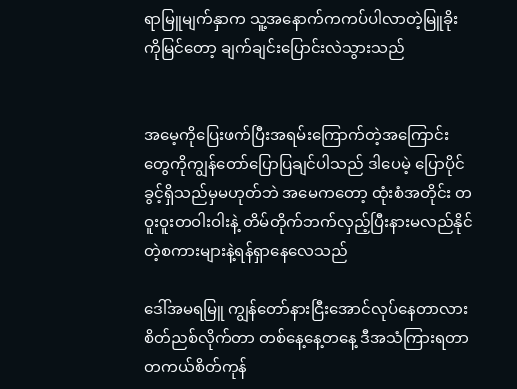ရာမြူမျက်နှာက သူ့အနောက်ကကပ်ပါလာတဲ့မြူခိုးကိုမြင်တော့ ချက်ချင်းပြောင်းလဲသွားသည်


အမေ့ကိုပြေးဖက်ပြီးအရမ်းကြောက်တဲ့အကြောင်းတွေကိုကျွန်တော်ပြောပြချင်ပါသည် ဒါပေမဲ့ ပြောပိုင်ခွင့်ရှိသည်မှမဟုတ်ဘဲ အမေကတော့ ထုံးစံအတိုင်း တဝူးဝူးတဝါးဝါးနဲ့ တိမ်တိုက်ဘက်လှည့်ပြီးနားမလည်နိုင်တဲ့စကားများနဲ့ရန်ရှာနေလေသည်

ဒေါ်အမရမြူ ကျွန်တော်နားငြီးအောင်လုပ်နေတာလား စိတ်ညစ်လိုက်တာ တစ်နေ့နေ့တနေ့ ဒီအသံကြားရတာတကယ်စိတ်ကုန်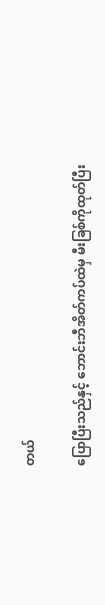တယ်

ပြောပြီးသည်နှင့် ဘောင်းဘီအိတ်ကပ်ထဲမှ မီးခြစ်ကိုထုတ်ပြီး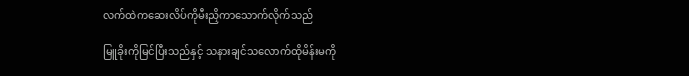လက်ထဲကဆေးလိပ်ကိုမီးညှိကာသောက်လိုက်သည်

မြူခိုးကိုမြင်ပြီးသည်နှင့် သနားချင်သလောက်ထိုမိန်းမကို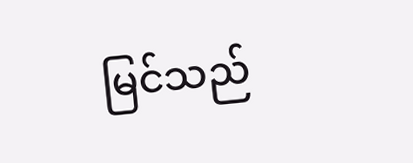မြင်သည်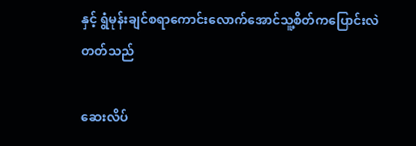နှင့် ရွံမုန်းချင်စရာကောင်းလောက်အောင်သူ့စိတ်ကပြောင်းလဲတတ်သည်

ဆေးလိပ်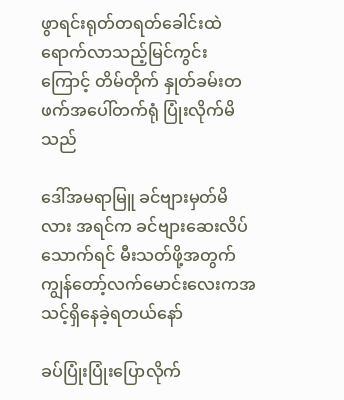ဖွာရင်းရုတ်တရတ်ခေါင်းထဲရောက်လာသည့်မြင်ကွင်းကြောင့် တိမ်တိုက် နှုတ်ခမ်းတဖက်အပေါ်တက်ရုံ ပြုံးလိုက်မိသည်

ဒေါ်အမရာမြူ ခင်ဗျားမှတ်မိလား အရင်က ခင်ဗျားဆေးလိပ်သောက်ရင် မီးသတ်ဖို့အတွက်ကျွန်တော့်လက်မောင်းလေးကအသင့်ရှိနေခဲ့ရတယ်နော်

ခပ်ပြုံးပြုံးပြောလိုက်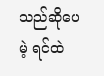သည်ဆိုပေမဲ့ ရင်ထဲ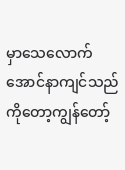မှာသေလောက်အောင်နာကျင်သည်ကိုတော့ကျွန်တော့်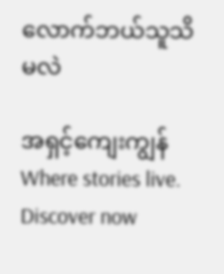လောက်ဘယ်သူသိမလဲ

အရှင့်ကျေးကျွန်Where stories live. Discover now